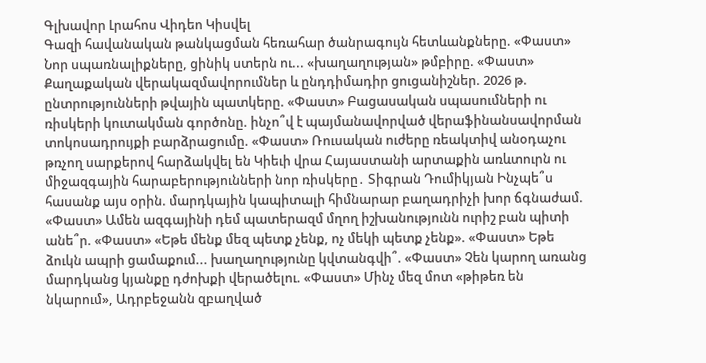Գլխավոր Լրահոս Վիդեո Կիսվել
Գազի հավանական թանկացման հեռահար ծանրագույն հետևանքները. «Փաստ» Նոր սպառնալիքները, ցինիկ ստերն ու... «խաղաղության» թմբիրը. «Փաստ» Քաղաքական վերակազմավորումներ և ընդդիմադիր ցուցանիշներ. 2026 թ. ընտրությունների թվային պատկերը. «Փաստ» Բացասական սպասումների ու ռիսկերի կուտակման գործոնը. ինչո՞վ է պայմանավորված վերաֆինանսավորման տոկոսադրույքի բարձրացումը. «Փաստ» Ռուսական ուժերը ռեակտիվ անօդաչու թռչող սարքերով հարձակվել են Կիեւի վրա Հայաստանի արտաքին առևտուրն ու միջազգային հարաբերությունների նոր ռիսկերը․ Տիգրան Դումիկյան Ինչպե՞ս հասանք այս օրին. մարդկային կապիտալի հիմնարար բաղադրիչի խոր ճգնաժամ. «Փաստ» Ամեն ազգայինի դեմ պատերազմ մղող իշխանությունն ուրիշ բան պիտի անե՞ր. «Փաստ» «Եթե մենք մեզ պետք չենք, ոչ մեկի պետք չենք». «Փաստ» Եթե ձուկն ապրի ցամաքում... խաղաղությունը կվտանգվի՞. «Փաստ» Չեն կարող առանց մարդկանց կյանքը դժոխքի վերածելու. «Փաստ» Մինչ մեզ մոտ «թիթեռ են նկարում», Ադրբեջանն զբաղված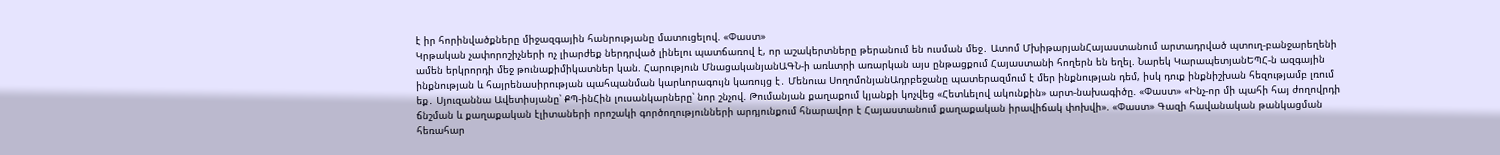է իր հորինվածքները միջազգային հանրությանը մատուցելով. «Փաստ»
Կրթական չափորոշիչների ոչ լիարժեք ներդրված լինելու պատճառով է, որ աշակերտները թերանում են ուսման մեջ․ Ատոմ ՄխիթարյանՀայաստանում արտադրված պտուղ-բանջարեղենի ամեն երկրորդի մեջ թունաքիմիկատներ կան. Հարություն ՄնացականյանԱԳՆ-ի առևտրի առարկան այս ընթացքում Հայաստանի հողերն են եղել. Նարեկ ԿարապետյանԵՊՀ-ն ազգային ինքնության և հայրենասիրության պահպանման կարևորագույն կառույց է․ Մենուա ՍողոմոնյանԱդրբեջանը պատերազմում է մեր ինքնության դեմ, իսկ դուք ինքնիշխան հեզությամբ լռում եք․ Սյուզաննա Ավետիսյանը՝ ՔՊ-ինՀին լուսանկարները՝ նոր շնչով. Թումանյան քաղաքում կյանքի կոչվեց «Հետևելով ակունքին» արտ-նախագիծը. «Փաստ» «Ինչ-որ մի պահի հայ ժողովրդի ճնշման և քաղաքական էլիտաների որոշակի գործողությունների արդյունքում հնարավոր է Հայաստանում քաղաքական իրավիճակ փոխվի». «Փաստ» Գազի հավանական թանկացման հեռահար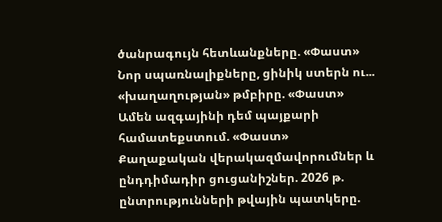ծանրագույն հետևանքները. «Փաստ» Նոր սպառնալիքները, ցինիկ ստերն ու... «խաղաղության» թմբիրը. «Փաստ» Ամեն ազգայինի դեմ պայքարի համատեքստում. «Փաստ» Քաղաքական վերակազմավորումներ և ընդդիմադիր ցուցանիշներ. 2026 թ. ընտրությունների թվային պատկերը.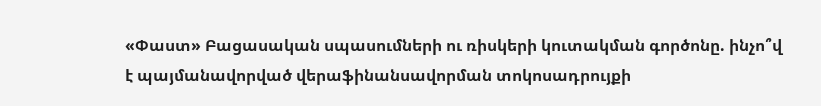«Փաստ» Բացասական սպասումների ու ռիսկերի կուտակման գործոնը. ինչո՞վ է պայմանավորված վերաֆինանսավորման տոկոսադրույքի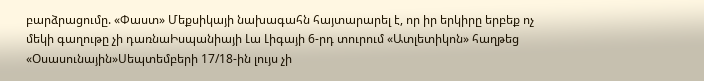բարձրացումը. «Փաստ» Մեքսիկայի նախագահն հայտարարել է, որ իր երկիրը երբեք ոչ մեկի գաղութը չի դառնաԻսպանիայի Լա Լիգայի 6-րդ տուրում «Ատլետիկոն» հաղթեց «Օսասունային»Սեպտեմբերի 17/18-ին լույս չի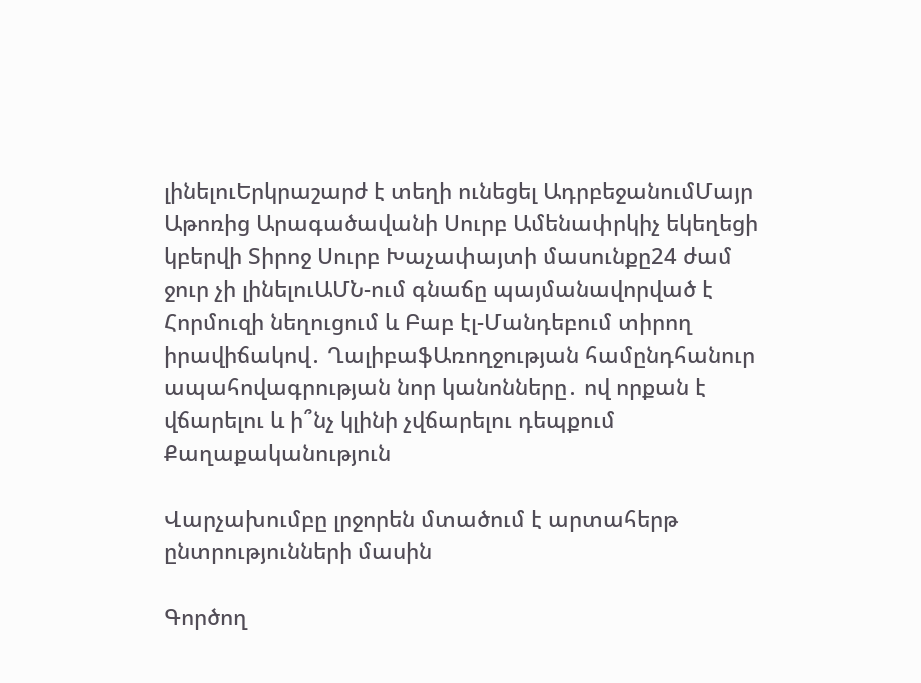լինելուԵրկրաշարժ է տեղի ունեցել ԱդրբեջանումՄայր Աթոռից Արագածավանի Սուրբ Ամենափրկիչ եկեղեցի կբերվի Տիրոջ Սուրբ Խաչափայտի մասունքը24 ժամ ջուր չի լինելուԱՄՆ-ում գնաճը պայմանավորված է Հորմուզի նեղուցում և Բաբ էլ-Մանդեբում տիրող իրավիճակով․ ՂալիբաֆԱռողջության համընդհանուր ապահովագրության նոր կանոնները․ ով որքան է վճարելու և ի՞նչ կլինի չվճարելու դեպքում
Քաղաքականություն

Վարչախումբը լրջորեն մտածում է արտահերթ ընտրությունների մասին

Գործող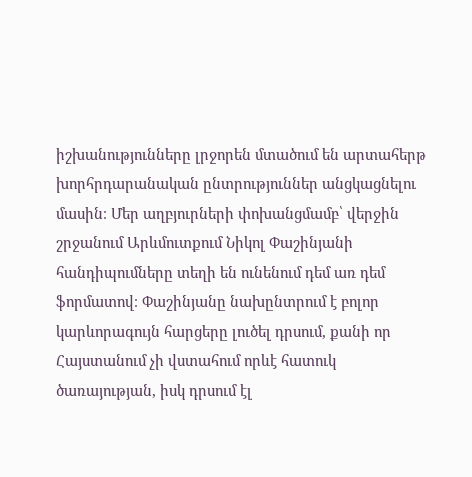իշխանությունները լրջորեն մտածում են արտահերթ խորհրդարանական ընտրություններ անցկացնելու մասին։ Մեր աղբյուրների փոխանցմամբ՝ վերջին շրջանում Արևմուտքում Նիկոլ Փաշինյանի հանդիպումները տեղի են ունենում դեմ առ դեմ ֆորմատով։ Փաշինյանը նախընտրում է բոլոր կարևորագույն հարցերը լուծել դրսում, քանի որ Հայստանում չի վստահում որևէ հատուկ ծառայության, իսկ դրսում էլ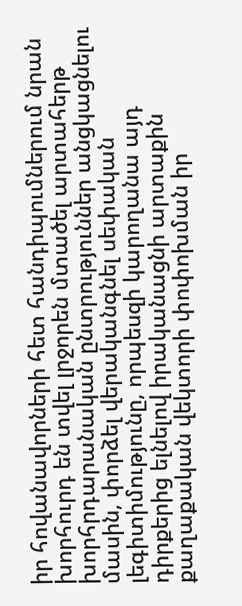իր հովանավորների հետ հանդիպումներում նրան խորհուրդ են տվել լրջորեն մտածել արտահերթ խորհրդարանական ընտրություններ անցկացնելու մասին, փորձել վերականգնել սեփական լեգիտիմությունը, որպեսզի կարողանա այդ դիրքերից ելնելով իրականացնի արտաքին քաղաքական վեկտորի փոփոխման իր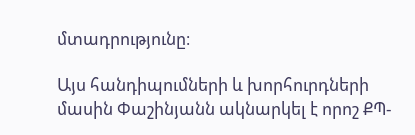մտադրությունը։

Այս հանդիպումների և խորհուրդների մասին Փաշինյանն ակնարկել է որոշ ՔՊ-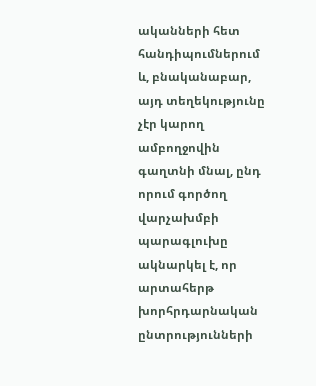ականների հետ հանդիպումներում և, բնականաբար, այդ տեղեկությունը չէր կարող ամբողջովին գաղտնի մնալ, ընդ որում գործող վարչախմբի պարագլուխը ակնարկել է, որ արտահերթ խորհրդարնական ընտրությունների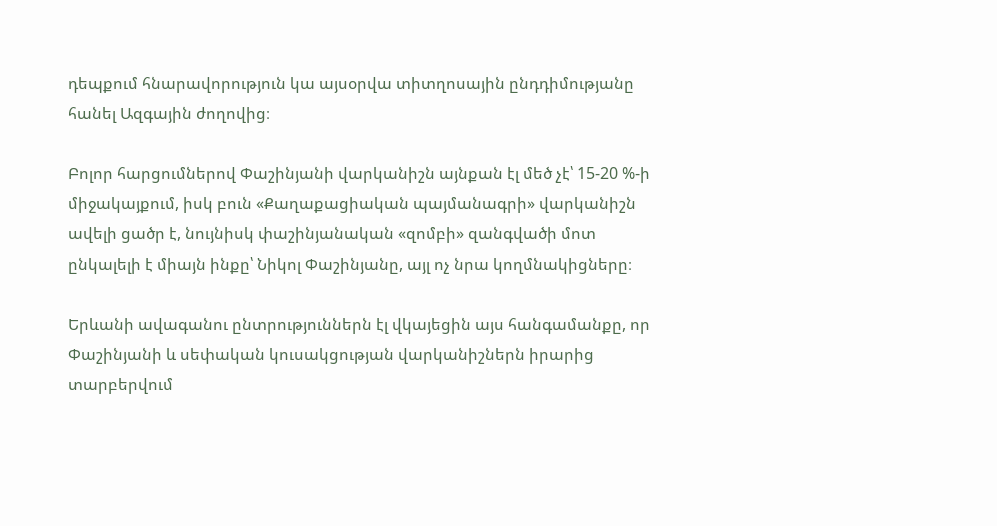դեպքում հնարավորություն կա այսօրվա տիտղոսային ընդդիմությանը հանել Ազգային ժողովից։

Բոլոր հարցումներով Փաշինյանի վարկանիշն այնքան էլ մեծ չէ՝ 15-20 %-ի միջակայքում, իսկ բուն «Քաղաքացիական պայմանագրի» վարկանիշն ավելի ցածր է, նույնիսկ փաշինյանական «զոմբի» զանգվածի մոտ ընկալելի է միայն ինքը՝ Նիկոլ Փաշինյանը, այլ ոչ նրա կողմնակիցները։

Երևանի ավագանու ընտրություններն էլ վկայեցին այս հանգամանքը, որ Փաշինյանի և սեփական կուսակցության վարկանիշներն իրարից տարբերվում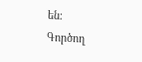են։ Գործող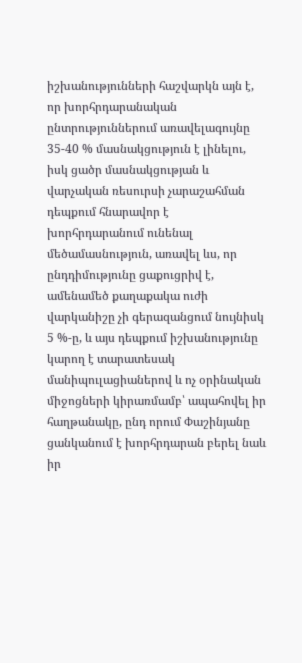իշխանությունների հաշվարկն այն է, որ խորհրդարանական ընտրություններում առավելագույնը 35-40 % մասնակցություն է լինելու, իսկ ցածր մասնակցության և վարչական ռեսուրսի չարաշահման դեպքում հնարավոր է խորհրդարանում ունենալ մեծամասնություն, առավել ևս, որ ընդդիմությունը ցաքուցրիվ է, ամենամեծ քաղաքակա ուժի վարկանիշը չի գերազանցում նույնիսկ 5 %-ը, և այս դեպքում իշխանությունը կարող է տարատեսակ մանիպուլացիաներով և ոչ օրինական միջոցների կիրառմամբ՝ ապահովել իր հաղթանակը, ընդ որում Փաշինյանը ցանկանում է խորհրդարան բերել նաև իր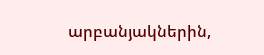արբանյակներին,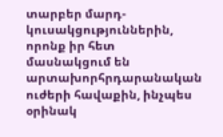տարբեր մարդ-կուսակցություններին, որոնք իր հետ մասնակցում են արտախորհրդարանական ուժերի հավաքին, ինչպես օրինակ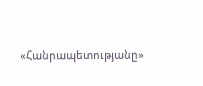«Հանրապետությանը»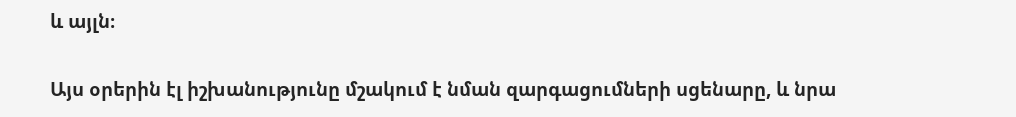և այլն։

Այս օրերին էլ իշխանությունը մշակում է նման զարգացումների սցենարը, և նրա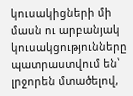կուսակիցների մի մասն ու արբանյակ կուսակցությունները պատրաստվում են՝ լրջորեն մտածելով,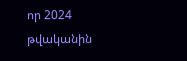որ 2024 թվականին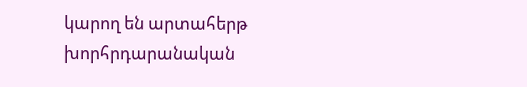կարող են արտահերթ խորհրդարանական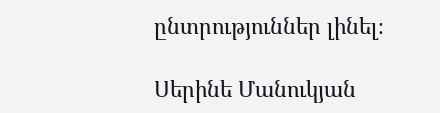ընտրություններ լինել։

Սերինե Մանուկյան